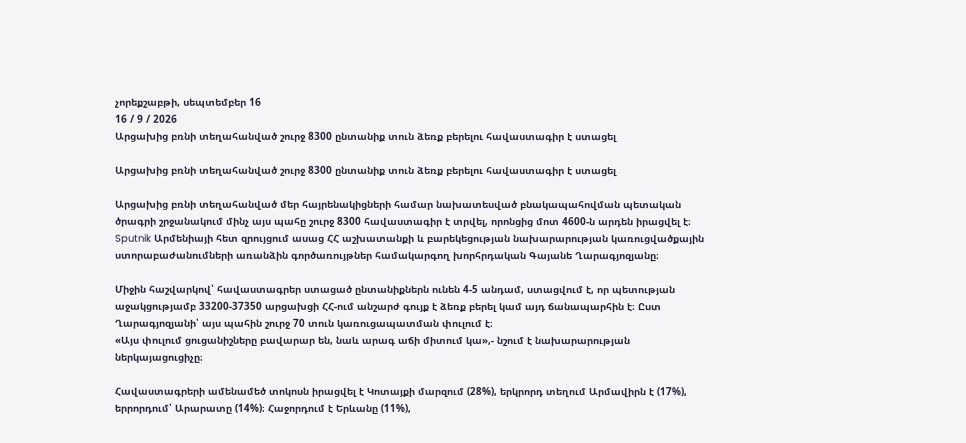չորեքշաբթի, սեպտեմբեր 16
16 / 9 / 2026
Արցախից բռնի տեղահանված շուրջ 8300 ընտանիք տուն ձեռք բերելու հավաստագիր է ստացել

Արցախից բռնի տեղահանված շուրջ 8300 ընտանիք տուն ձեռք բերելու հավաստագիր է ստացել

Արցախից բռնի տեղահանված մեր հայրենակիցների համար նախատեսված բնակապահովման պետական ծրագրի շրջանակում մինչ այս պահը շուրջ 8300 հավաստագիր է տրվել, որոնցից մոտ 4600-ն արդեն իրացվել է։ Sputnik Արմենիայի հետ զրույցում ասաց ՀՀ աշխատանքի և բարեկեցության նախարարության կառուցվածքային ստորաբաժանումների առանձին գործառույթներ համակարգող խորհրդական Գայանե Ղարագյոզյանը։

Միջին հաշվարկով՝ հավաստագրեր ստացած ընտանիքներն ունեն 4-5 անդամ, ստացվում է, որ պետության աջակցությամբ 33200-37350 արցախցի ՀՀ-ում անշարժ գույք է ձեռք բերել կամ այդ ճանապարհին է։ Ըստ Ղարագյոզյանի՝ այս պահին շուրջ 70 տուն կառուցապատման փուլում է։
«Այս փուլում ցուցանիշները բավարար են, նաև արագ աճի միտում կա»,- նշում է նախարարության ներկայացուցիչը։

Հավաստագրերի ամենամեծ տոկոսն իրացվել է Կոտայքի մարզում (28%), երկրորդ տեղում Արմավիրն է (17%), երրորդում՝ Արարատը (14%)։ Հաջորդում է Երևանը (11%),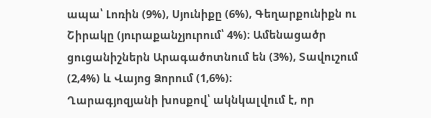ապա՝ Լոռին (9%), Սյունիքը (6%), Գեղարքունիքն ու Շիրակը (յուրաքանչյուրում՝ 4%)։ Ամենացածր ցուցանիշներն Արագածոտնում են (3%), Տավուշում (2,4%) և Վայոց Ձորում (1,6%)։
Ղարագյոզյանի խոսքով՝ ակնկալվում է, որ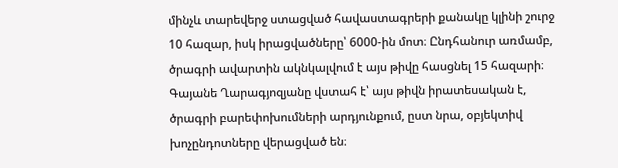մինչև տարեվերջ ստացված հավաստագրերի քանակը կլինի շուրջ 10 հազար, իսկ իրացվածները՝ 6000-ին մոտ։ Ընդհանուր առմամբ, ծրագրի ավարտին ակնկալվում է այս թիվը հասցնել 15 հազարի։ Գայանե Ղարագյոզյանը վստահ է՝ այս թիվն իրատեսական է, ծրագրի բարեփոխումների արդյունքում, ըստ նրա, օբյեկտիվ խոչընդոտները վերացված են։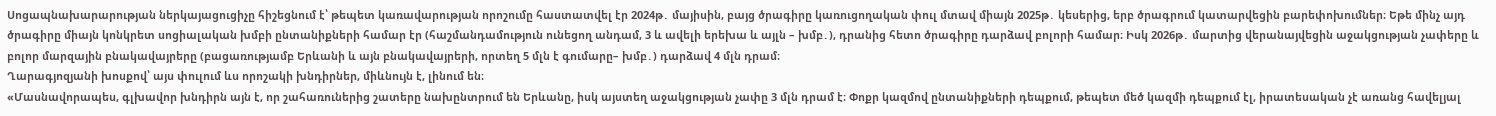Սոցապնախարարության ներկայացուցիչը հիշեցնում է՝ թեպետ կառավարության որոշումը հաստատվել էր 2024թ․ մայիսին, բայց ծրագիրը կառուցողական փուլ մտավ միայն 2025թ․ կեսերից, երբ ծրագրում կատարվեցին բարեփոխումներ։ Եթե մինչ այդ ծրագիրը միայն կոնկրետ սոցիալական խմբի ընտանիքների համար էր (հաշմանդամություն ունեցող անդամ, 3 և ավելի երեխա և այլն – խմբ․), դրանից հետո ծրագիրը դարձավ բոլորի համար։ Իսկ 2026թ․ մարտից վերանայվեցին աջակցության չափերը և բոլոր մարզային բնակավայրերը (բացառությամբ Երևանի և այն բնակավայրերի, որտեղ 5 մլն է գումարը– խմբ․) դարձավ 4 մլն դրամ։
Ղարագյոզյանի խոսքով՝ այս փուլում ևս որոշակի խնդիրներ, միևնույն է, լինում են։
«Մասնավորապես, գլխավոր խնդիրն այն է, որ շահառուներից շատերը նախընտրում են Երևանը, իսկ այստեղ աջակցության չափը 3 մլն դրամ է։ Փոքր կազմով ընտանիքների դեպքում, թեպետ մեծ կազմի դեպքում էլ, իրատեսական չէ առանց հավելյալ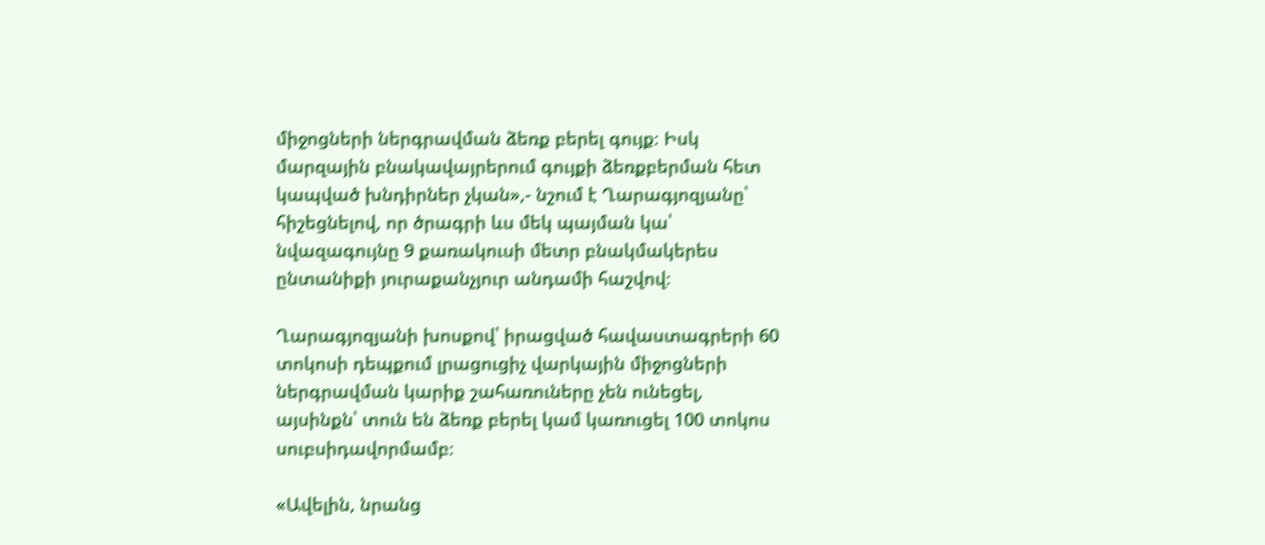միջոցների ներգրավման ձեռք բերել գույք։ Իսկ մարզային բնակավայրերում գույքի ձեռքբերման հետ կապված խնդիրներ չկան»,- նշում է Ղարագյոզյանը՝ հիշեցնելով, որ ծրագրի ևս մեկ պայման կա՝ նվազագույնը 9 քառակուսի մետր բնակմակերես ընտանիքի յուրաքանչյուր անդամի հաշվով։

Ղարագյոզյանի խոսքով՝ իրացված հավաստագրերի 60 տոկոսի դեպքում լրացուցիչ վարկային միջոցների ներգրավման կարիք շահառուները չեն ունեցել, այսինքն՝ տուն են ձեռք բերել կամ կառուցել 100 տոկոս սուբսիդավորմամբ։

«Ավելին, նրանց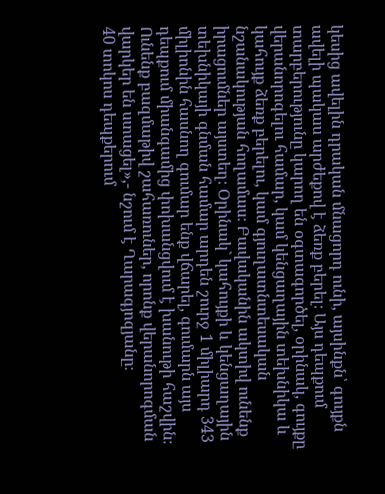կեսից ավելին դրական մնացորդ ունի, այսինքն՝ գույքն ավելի պակաս արժեքով է ձեռք բերել։ Այս դեպքում տարբերությունը կարող են օգտագործել, օրինակ, գույքը վերանորոգելու համար, կամ կենցաղային տեխնիկա և կահույք ձեռք բերելու, կամ գյուղատնտեսական նշանակության հողամաս։ Բավականին ակտիվ ունենք իրացումներ այստեղ։ Օրինակ` կահույքի և կենցաղային տեխնիկայի գնման համար արդեն շուրջ 1 միլիարդ 343 միլիոնին հասնող գումար ենք վճարել, գումարն այս դեպքում միանգամից փոխանցվում է խանութի հաշվին։ Ունենք բազմաթիվ շահառուներ, որոնք վերանորոգման վարկեր են ստացել»,- նշում է Ղարագյոզյանը։
40 տոկոս դեպքերում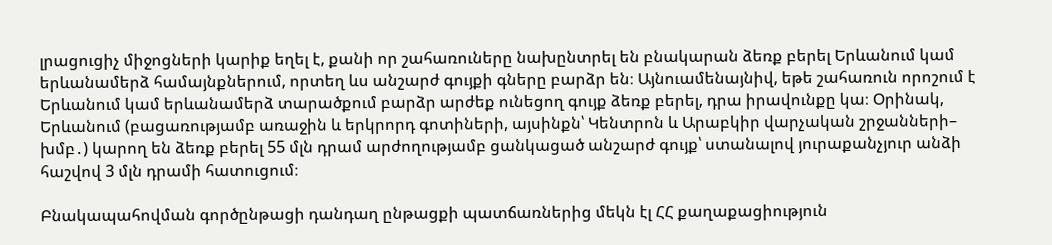լրացուցիչ միջոցների կարիք եղել է, քանի որ շահառուները նախընտրել են բնակարան ձեռք բերել Երևանում կամ երևանամերձ համայնքներում, որտեղ ևս անշարժ գույքի գները բարձր են։ Այնուամենայնիվ, եթե շահառուն որոշում է Երևանում կամ երևանամերձ տարածքում բարձր արժեք ունեցող գույք ձեռք բերել, դրա իրավունքը կա։ Օրինակ, Երևանում (բացառությամբ առաջին և երկրորդ գոտիների, այսինքն՝ Կենտրոն և Արաբկիր վարչական շրջանների– խմբ․) կարող են ձեռք բերել 55 մլն դրամ արժողությամբ ցանկացած անշարժ գույք՝ ստանալով յուրաքանչյուր անձի հաշվով 3 մլն դրամի հատուցում։

Բնակապահովման գործընթացի դանդաղ ընթացքի պատճառներից մեկն էլ ՀՀ քաղաքացիություն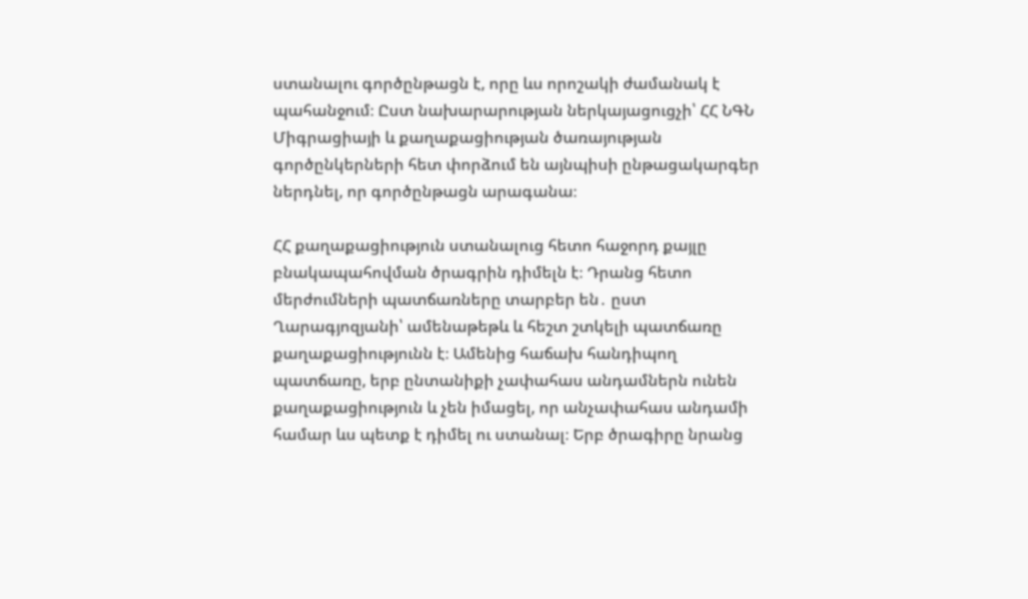ստանալու գործընթացն է, որը ևս որոշակի ժամանակ է պահանջում։ Ըստ նախարարության ներկայացուցչի՝ ՀՀ ՆԳՆ Միգրացիայի և քաղաքացիության ծառայության գործընկերների հետ փորձում են այնպիսի ընթացակարգեր ներդնել, որ գործընթացն արագանա։

ՀՀ քաղաքացիություն ստանալուց հետո հաջորդ քայլը բնակապահովման ծրագրին դիմելն է։ Դրանց հետո մերժումների պատճառները տարբեր են․ ըստ Ղարագյոզյանի՝ ամենաթեթև և հեշտ շտկելի պատճառը քաղաքացիությունն է։ Ամենից հաճախ հանդիպող պատճառը, երբ ընտանիքի չափահաս անդամներն ունեն քաղաքացիություն և չեն իմացել, որ անչափահաս անդամի համար ևս պետք է դիմել ու ստանալ։ Երբ ծրագիրը նրանց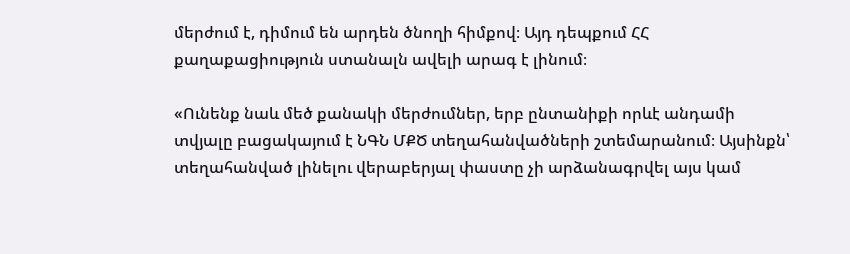մերժում է, դիմում են արդեն ծնողի հիմքով։ Այդ դեպքում ՀՀ քաղաքացիություն ստանալն ավելի արագ է լինում։

«Ունենք նաև մեծ քանակի մերժումներ, երբ ընտանիքի որևէ անդամի տվյալը բացակայում է ՆԳՆ ՄՔԾ տեղահանվածների շտեմարանում։ Այսինքն՝ տեղահանված լինելու վերաբերյալ փաստը չի արձանագրվել այս կամ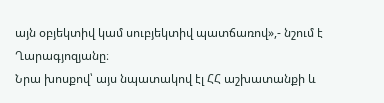այն օբյեկտիվ կամ սուբյեկտիվ պատճառով»,- նշում է Ղարագյոզյանը։
Նրա խոսքով՝ այս նպատակով էլ ՀՀ աշխատանքի և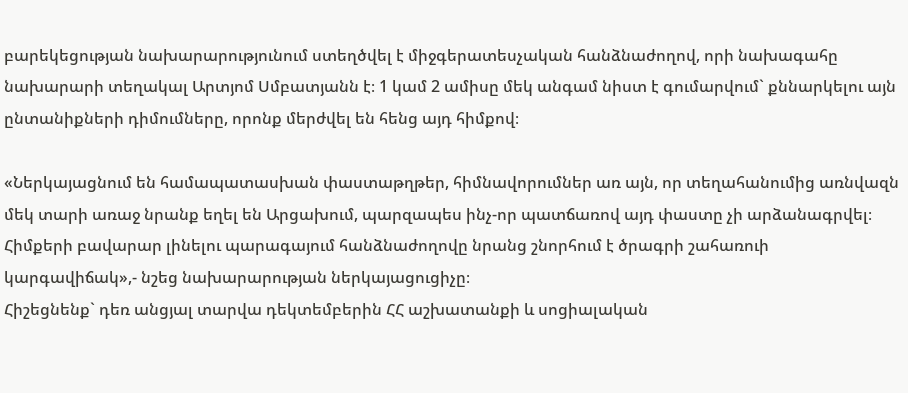բարեկեցության նախարարությունում ստեղծվել է միջգերատեսչական հանձնաժողով, որի նախագահը նախարարի տեղակալ Արտյոմ Սմբատյանն է։ 1 կամ 2 ամիսը մեկ անգամ նիստ է գումարվում` քննարկելու այն ընտանիքների դիմումները, որոնք մերժվել են հենց այդ հիմքով։

«Ներկայացնում են համապատասխան փաստաթղթեր, հիմնավորումներ առ այն, որ տեղահանումից առնվազն մեկ տարի առաջ նրանք եղել են Արցախում, պարզապես ինչ-որ պատճառով այդ փաստը չի արձանագրվել։ Հիմքերի բավարար լինելու պարագայում հանձնաժողովը նրանց շնորհում է ծրագրի շահառուի կարգավիճակ»,- նշեց նախարարության ներկայացուցիչը։
Հիշեցնենք` դեռ անցյալ տարվա դեկտեմբերին ՀՀ աշխատանքի և սոցիալական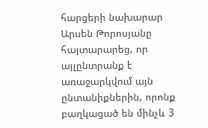հարցերի նախարար Արսեն Թորոսյանը հայտարարեց, որ այլընտրանք է առաջարկվում այն ընտանիքներին, որոնք բաղկացած են մինչև 3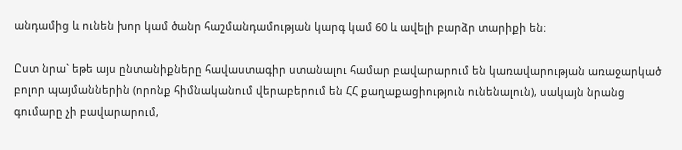անդամից և ունեն խոր կամ ծանր հաշմանդամության կարգ կամ 60 և ավելի բարձր տարիքի են։

Ըստ նրա` եթե այս ընտանիքները հավաստագիր ստանալու համար բավարարում են կառավարության առաջարկած բոլոր պայմաններին (որոնք հիմնականում վերաբերում են ՀՀ քաղաքացիություն ունենալուն), սակայն նրանց գումարը չի բավարարում,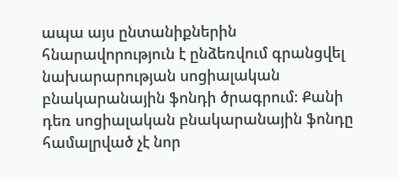ապա այս ընտանիքներին հնարավորություն է ընձեռվում գրանցվել նախարարության սոցիալական բնակարանային ֆոնդի ծրագրում։ Քանի դեռ սոցիալական բնակարանային ֆոնդը համալրված չէ նոր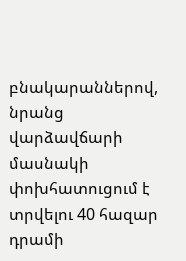բնակարաններով, նրանց վարձավճարի մասնակի փոխհատուցում է տրվելու 40 հազար դրամի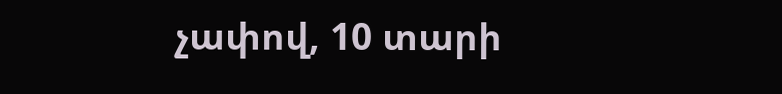չափով, 10 տարի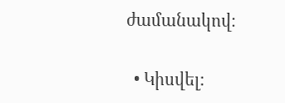ժամանակով։

  • Կիսվել: